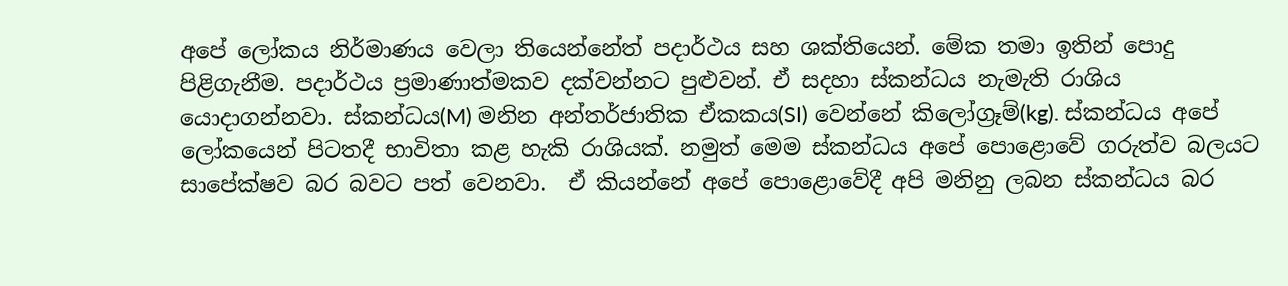අපේ ලෝකය නිර්මාණය වෙලා තියෙන්නේත් පදාර්ථය සහ ශක්තියෙන්. මේක තමා ඉතින් පොදු පිළිගැනීම. පදාර්ථය ප්‍රමාණාත්මකව දක්වන්නට පුළුවන්. ඒ සදහා ස්කන්ධය නැමැති රාශිය යොදාගන්නවා. ස්කන්ධය(M) මනින අන්තර්ජාතික ඒකකය(SI) වෙන්නේ කිලෝග්‍රෑම්(kg). ස්කන්ධය අපේ ලෝකයෙන් පිටතදී භාවිතා කළ හැකි රාශියක්. නමුත් මෙම ස්කන්ධය අපේ පොළොවේ ගරුත්ව බලයට සාපේක්ෂව බර බවට පත් වෙනවා.  ඒ කියන්නේ අපේ පොළොවේදී අපි මනිනු ලබන ස්කන්ධය බර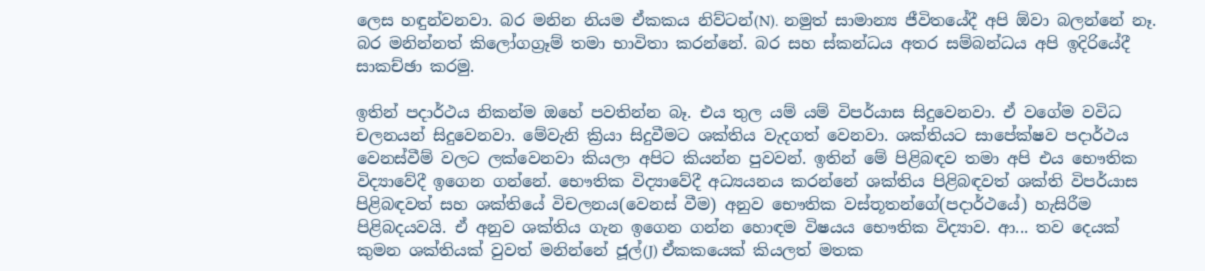ලෙස හඳුන්වනවා. බර මනින නියම ඒකකය නිව්ටන්(N). නමුත් සාමාන්‍ය ජීවිතයේදී අපි ඕවා බලන්නේ නෑ. බර මනින්නත් කිලෝගග්‍රෑම් තමා භාවිතා කරන්නේ. බර සහ ස්කන්ධය අතර සම්බන්ධය අපි ඉදිරියේදී සාකච්ඡා කරමු.

ඉතින් පදාර්ථය නිකන්ම ඔහේ පවතින්න බෑ. එය තුල යම් යම් විපර්යාස සිදුවෙනවා. ඒ වගේම වවිධ චලනයන් සිදුවෙනවා. මේවැනි ක්‍රියා සිදුවීමට ශක්තිය වැදගත් වෙනවා. ශක්තියට සාපේක්ෂව පදාර්ථය වෙනස්වීම් වලට ලක්වෙනවා කියලා අපිට කියන්න පුවවන්. ඉතින් මේ පිළිබඳව තමා අපි එය භෞතික විද්‍යාවේදී ඉගෙන ගන්නේ. භෞතික විද්‍යාවේදී අධ්‍යයනය කරන්නේ ශක්තිය පිළිබඳවත් ශක්ති විපර්යාස‍ පිළිබඳවත් සහ ශක්තියේ විචලනය(වෙනස් වීම) අනුව භෞතික වස්තූතන්ගේ(පදාර්ථයේ) හැසිරීම පිළිබදයවයි. ඒ අනුව ශක්තිය ගැන ඉගෙන ගන්න හොඳම විෂයය භෞතික විද්‍යාව. ආ... තව දෙයක් කුමන ශක්තියක් වුවත් මනින්නේ ජූල්(J) ඒකකයෙක් කියලත් මතක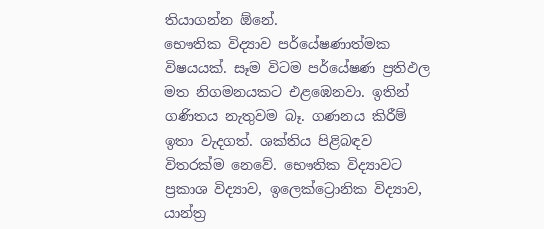තියාගන්න ඕනේ.
භෞතික විද්‍යාව පර්යේෂණාත්මක විෂයයක්. සෑම විටම පර්යේෂණ ප්‍රතිඵල මත නිගමනයකට එළඹෙනවා. ඉතින් ගණිතය නැතුවම බෑ. ගණනය කිරීම් ඉතා වැදගත්. ශක්තිය පිළිබඳව විතරක්ම නෙවේ. භෞතික විද්‍යාවට ප්‍රකාශ විද්‍යාව, ඉලෙක්ට්‍රොනික විද්‍යාව, යාන්ත්‍ර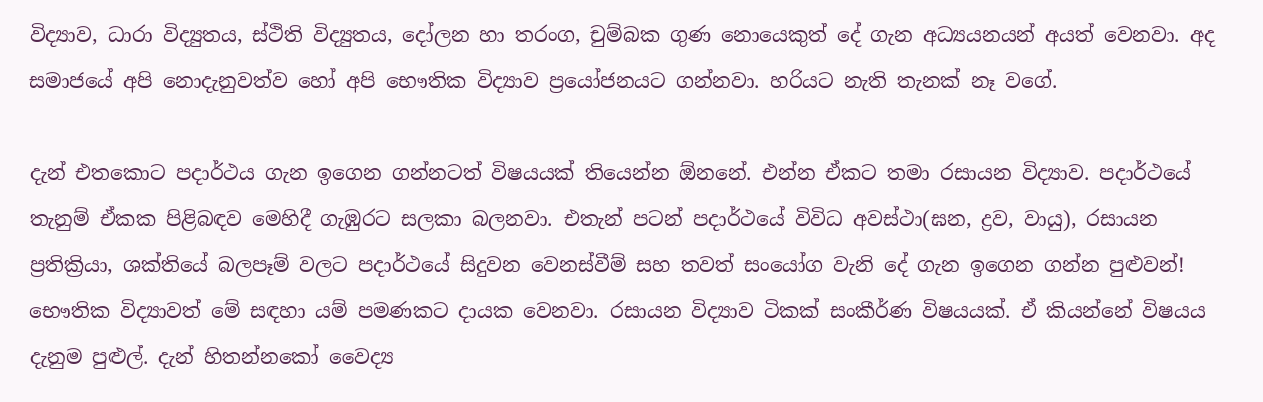විද්‍යාව, ධාරා විද්‍යුතය, ස්ථිති විද්‍යුතය, දෝලන හා තරංග, චුම්බක ගුණ නොයෙකුත් දේ ගැන අධ්‍යයනයන් අයත් වෙනවා. අද සමාජයේ අපි නොදැනුවත්ව හෝ අපි භෞතික විද්‍යාව ප්‍රයෝජනයට ගන්නවා. හරියට නැති තැනක් නෑ වගේ.

දැන් එතකොට පදාර්ථය ගැන ඉගෙන ගන්නටත් විෂයයක් තියෙන්න ඕනනේ. එන්න ඒකට තමා රසායන විද්‍යාව. පදාර්ථයේ තැනුම් ඒකක පිළිබඳව මෙහිදී ගැඹුරට සලකා බලනවා. එතැන් පටන් පදාර්ථයේ විවිධ අවස්ථා(ඝන, ද්‍රව, වායු), රසායන ප්‍රතික්‍රියා, ශක්තියේ බලපෑම් වලට පදාර්ථයේ සිදුවන වෙනස්වීම් සහ තවත් සංයෝග වැනි දේ ගැන ඉගෙන ගන්න පුළුවන්! භෞතික විද්‍යාවත් මේ සඳහා යම් පමණකට දායක වෙනවා. රසායන විද්‍යාව ටිකක් සංකීර්ණ විෂයයක්. ඒ කියන්නේ විෂයය දැනුම පුළුල්. දැන් හිතන්නකෝ වෛද්‍ය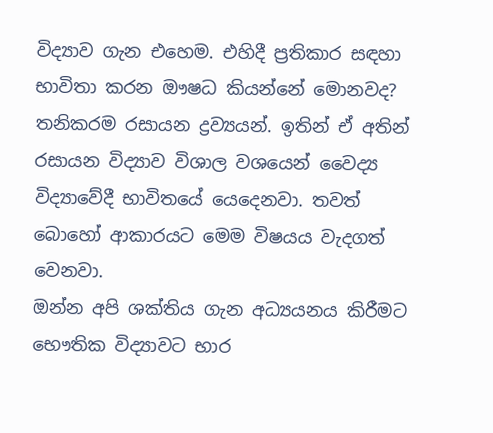විද්‍යාව ගැන එහෙම. එහිදී ප්‍රතිකාර සඳහා භාවිතා කරන ඖෂධ කියන්නේ මොනවද? තනිකරම රසායන ද්‍රව්‍යයන්. ඉතින් ඒ අතින් රසායන විද්‍යාව විශාල වශයෙන් වෛද්‍ය විද්‍යාවේදී භාවිතයේ යෙදෙනවා. තවත් බොහෝ ආකාරයට මෙම විෂයය වැදගත් වෙනවා.
ඔන්න අපි ශක්තිය ගැන අධ්‍යයනය කිරීමට භෞතික විද්‍යාවට භාර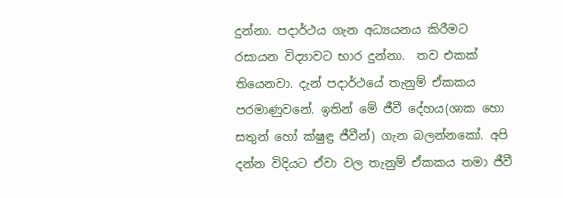දුන්නා. පදාර්ථය ගැන අධ්‍යයනය කිරීමට රසායන විද්‍යාවට භාර දුන්නා.  තව එකක් තියෙනවා. දැන් පදාර්ථයේ තැනුම් ඒකකය පරමාණුවනේ. ඉතින් මේ ජීවී දේහය(ශාක හො සතුන් හෝ ක්ෂුඳ්‍ර ජීවීන්) ගැන බලන්නකෝ. අපි දන්න විදියට ඒවා වල තැනුම් ඒකකය තමා ජීවී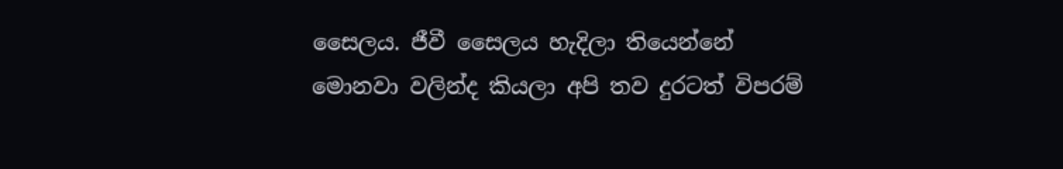සෛලය. ජීවී සෛලය හැදිලා තියෙන්නේ මොනවා වලින්ද කියලා අපි තව දුරටත් විපරම්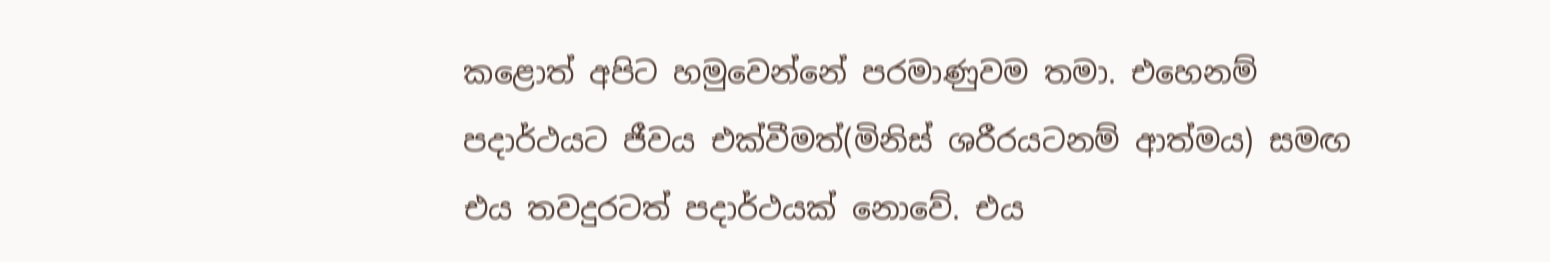කළොත් අපිට හමුවෙන්නේ පරමාණුවම තමා. එහෙනම් පදාර්ථයට ජීවය එක්වීමත්(මිනිස් ශරීරයටනම් ආත්මය) සමඟ එය තවදුරටත් පදාර්ථයක් නොවේ. එය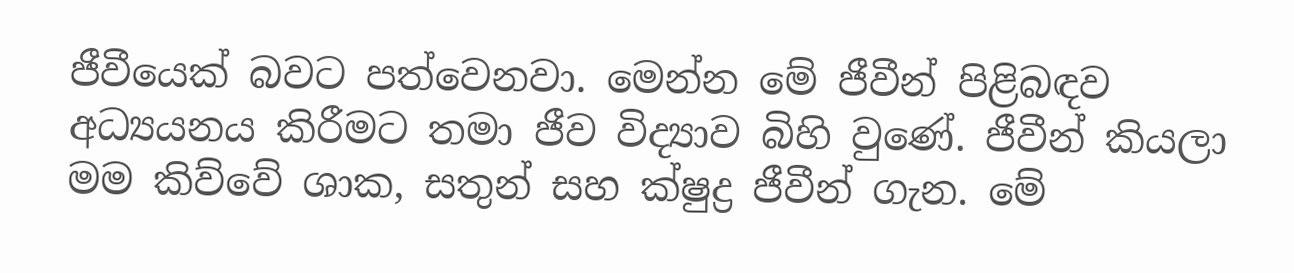ජීවීයෙක් බවට පත්වෙනවා. මෙන්න මේ ජීවීන් පිළිබඳව
අධ්‍යයනය කිරීමට තමා ජීව විද්‍යාව බිහි වුණේ. ජීවීන් කියලා මම කිව්වේ ශාක, සතුන් සහ ක්ෂුද්‍ර ජීවීන් ගැන. මේ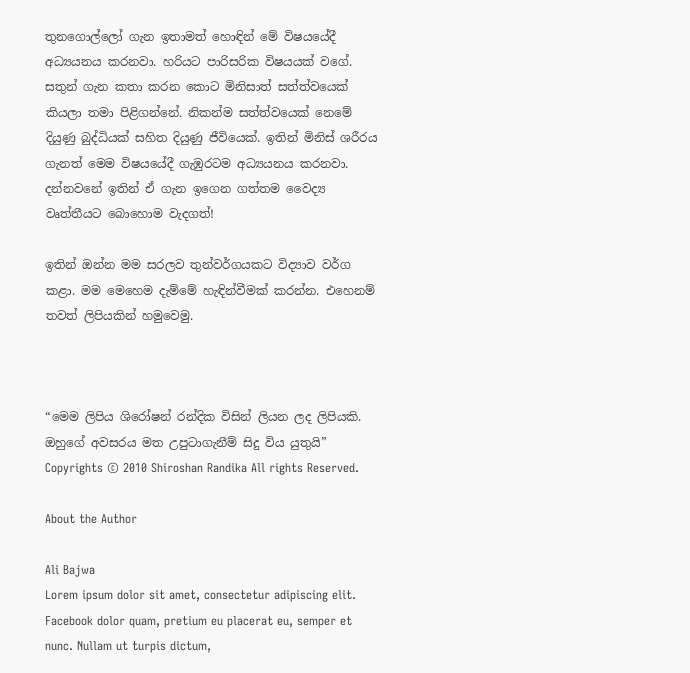තුනගොල්ලෝ ගැන ඉතාමත් හොඳින් මේ විෂයයේදී අධ්‍යයනය කරනවා. හරියට පාරිසරික විෂයයක් වගේ. සතුන් ගැන කතා කරන කොට මිනිසාත් සත්ත්වයෙක් කියලා තමා පිළිගන්නේ. නිකන්ම සත්ත්වයෙක් නෙමේ දියුණු බුද්ධියක් සහිත දියුණු ජීවියෙක්. ඉතින් මිනිස් ශරීරය ගැනත් මෙම විෂයයේදී ගැඹුරටම අධ්‍යයනය කරනවා. දන්නවනේ ඉතින් ඒ ගැන ඉගෙන ගත්තම වෛද්‍ය වෘත්තීයට බොහොම වැදගත්!

ඉතින් ඔන්න මම සරලව තුන්වර්ගයකට විද්‍යාව වර්ග කළා. මම මෙහෙම දැම්මේ හැඳින්වීමක් කරන්න. එහෙනම් තවත් ලිපියකින් හමුවෙමු.



“මෙම ලිපිය ශිරෝෂන් රන්දික විසින් ලියන ලද ලිපියකි. ඔහුගේ අවසරය මත උපුටාගැනීම් සිදු විය යුතුයි”
Copyrights © 2010 Shiroshan Randika All rights Reserved.

About the Author

Ali Bajwa
Lorem ipsum dolor sit amet, consectetur adipiscing elit. Facebook dolor quam, pretium eu placerat eu, semper et nunc. Nullam ut turpis dictum,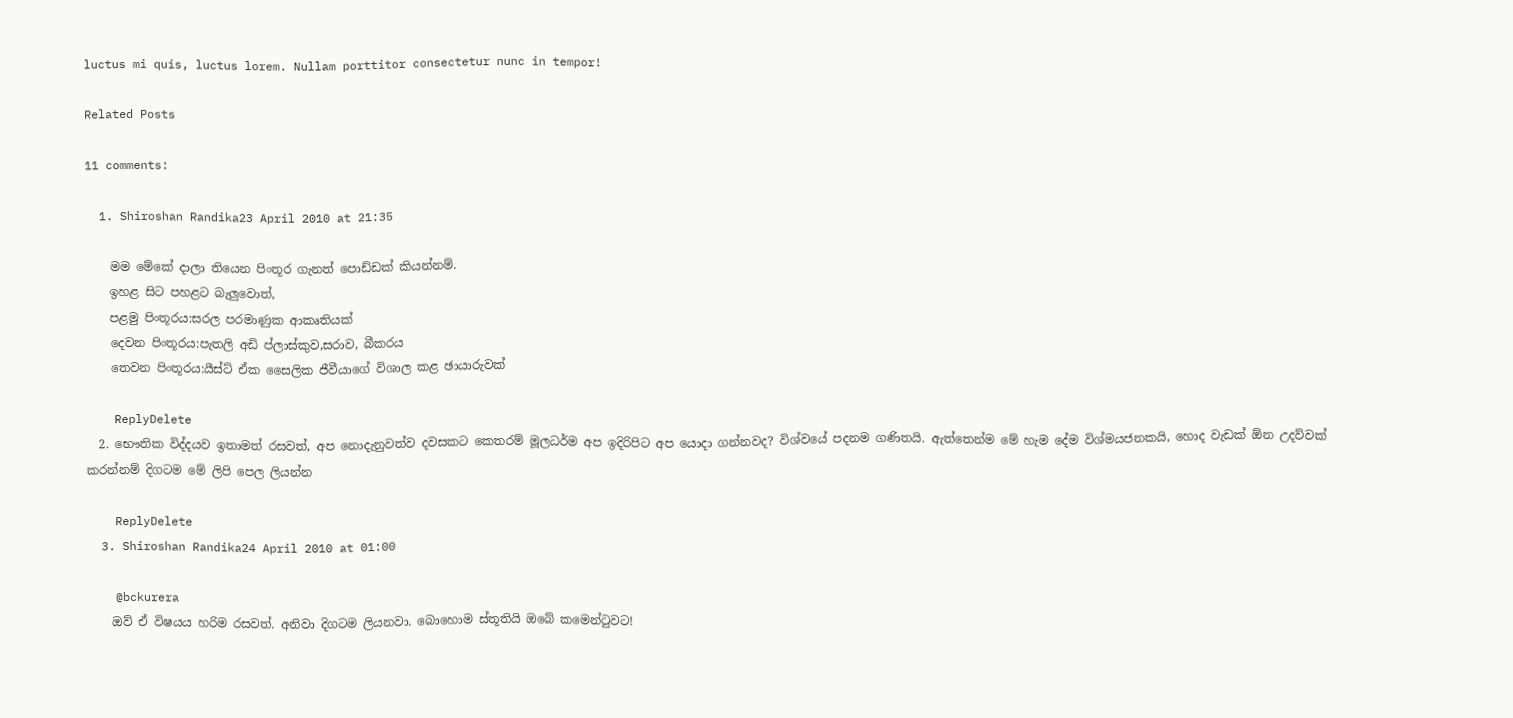luctus mi quis, luctus lorem. Nullam porttitor consectetur nunc in tempor!

Related Posts

11 comments:

  1. Shiroshan Randika23 April 2010 at 21:35

    මම මේකේ දාලා තියෙන පිංතූර ගැනත් පොඩ්ඩක් කියන්නම්.
    ඉහළ සිට පහළට බැලුවොත්,
    පළමු පිංතූරය:සරල පරමාණුක ආකෘතියක්
    දෙවන පිංතූරය:පැතලි අඩි ප්ලාස්කුව,සරාව, බීකරය
    තෙවන පිංතූරය:යීස්ට් ඒක සෛලික ජීවීයාගේ විශාල කළ ඡායාරුවක්

    ReplyDelete
  2. භෞතික විද්දයව ඉතාමත් රසවත්, අප නොදැනුවත්ව දවසකට කෙතරම් මූලධර්ම අප ඉදිරිපිට අප යොදා ගන්නවද? විශ්වයේ පදනම ගණිතයි. ඇත්තෙන්ම මේ හැම දේම විශ්මයජනකයි, හොද වැඩක් ඕන උදව්වක් කරන්නම් දිගටම මේ ලිපි පෙල ලියන්න

    ReplyDelete
  3. Shiroshan Randika24 April 2010 at 01:00

    @bckurera
    ඔව් ඒ විෂයය හරිම රසවත්. අනිවා දිගටම ලියනවා. බොහොම ස්තූතියි ඔබේ කමෙන්ටුවට!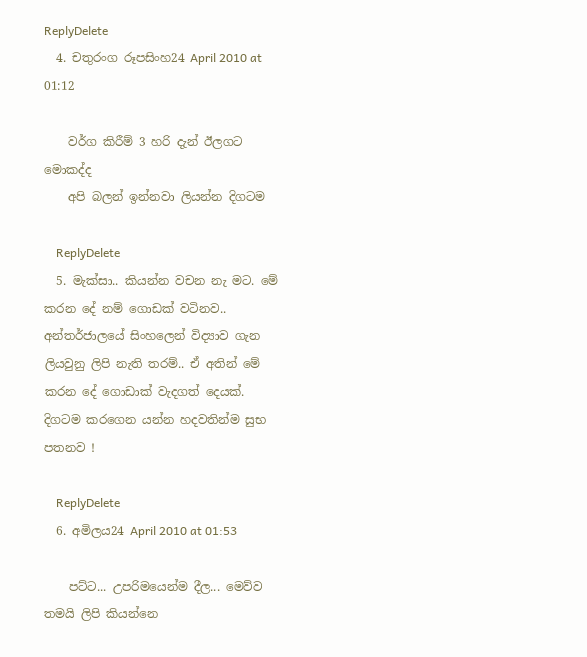ReplyDelete
  4. චතුරංග රූපසිංහ24 April 2010 at 01:12

    වර්ග කිරීම් 3 හරි දැන් ඊලගට මොකද්ද
    අපි බලන් ඉන්නවා ලියන්න දිගටම

    ReplyDelete
  5. මැක්සා.. කියන්න වචන නැ මට. මේ කරන දේ නම් ගොඩක් වටිනව.. අන්තර්ජාලයේ සිංහලෙන් විද්‍යාව ගැන ලියවුනු ලිපි නැති තරම්.. ඒ අතින් මේ කරන දේ ගොඩාක් වැදගත් දෙයක්. දිගටම කරගෙන යන්න හදවතින්ම සුභ පතනව !

    ReplyDelete
  6. අමිලය24 April 2010 at 01:53

    පට්ට... උපරිමයෙන්ම දීල... මෙව්ව තමයි ලිපි කියන්නෙ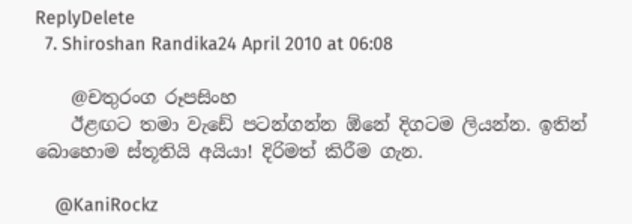ReplyDelete
  7. Shiroshan Randika24 April 2010 at 06:08

    @චතුරංග රූපසිංහ
    ඊළඟට තමා වැඩේ පටන්ගන්න ඕනේ දිගටම ලියන්න. ඉතින් බොහොම ස්තූතියි අයියා! දිරිමත් කිරීම ගැන.

    @KaniRockz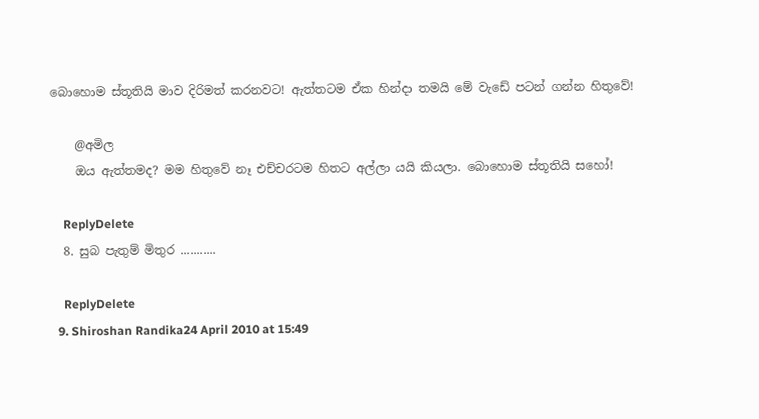බොහොම ස්තූතියි මාව දිරිමත් කරනවට! ඇත්තටම ඒක හින්දා තමයි මේ වැඩේ පටන් ගන්න හිතුවේ!

    @අමිල
    ඔය ඇත්තමද? මම හිතුවේ නෑ එච්චරටම හිතට අල්ලා යයි කියලා. බොහොම ස්තූතියි සහෝ!

    ReplyDelete
  8. සුබ පැතුම් මිතුර ...........

    ReplyDelete
  9. Shiroshan Randika24 April 2010 at 15:49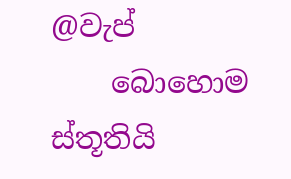@වැප්
    බොහොම ස්තූතියි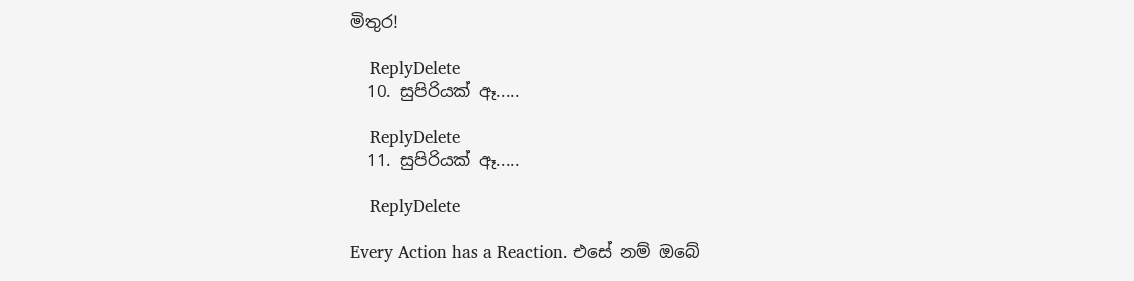මිතුර!

    ReplyDelete
  10. සුපිරියක් ඈ.....

    ReplyDelete
  11. සුපිරියක් ඈ.....

    ReplyDelete

Every Action has a Reaction. එසේ නම් ඔබේ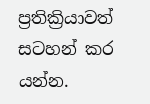ප්‍රතික්‍රියාවත් සටහන් කර යන්න.